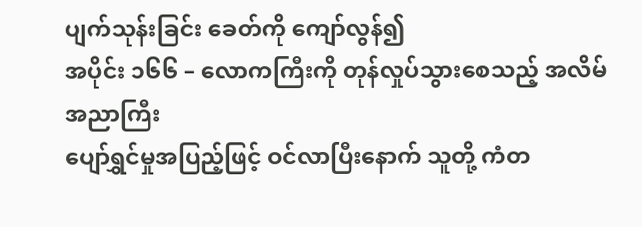ပျက်သုန်းခြင်း ခေတ်ကို ကျော်လွန်၍
အပိုင်း ၁၆၆ – လောကကြီးကို တုန်လှုပ်သွားစေသည့် အလိမ်အညာကြီး
ပျော်ရွှင်မှုအပြည့်ဖြင့် ဝင်လာပြီးနောက် သူတို့ ကံတ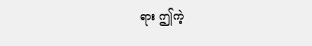ရား ဤကဲ့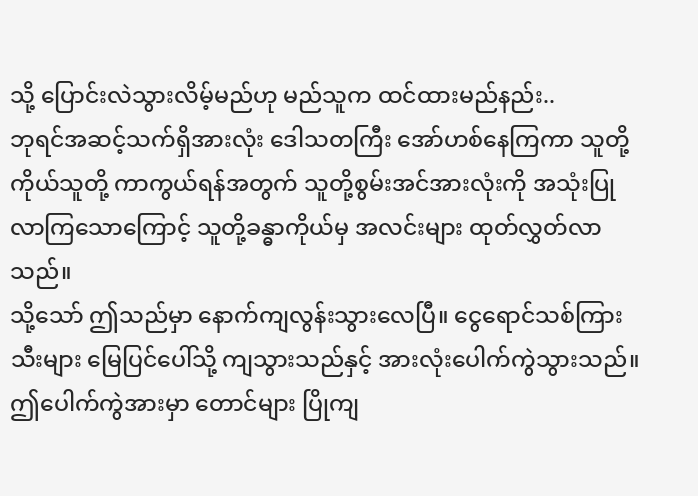သို့ ပြောင်းလဲသွားလိမ့်မည်ဟု မည်သူက ထင်ထားမည်နည်း..
ဘုရင်အဆင့်သက်ရှိအားလုံး ဒေါသတကြီး အော်ဟစ်နေကြကာ သူတို့ကိုယ်သူတို့ ကာကွယ်ရန်အတွက် သူတို့စွမ်းအင်အားလုံးကို အသုံးပြုလာကြသောကြောင့် သူတို့ခန္ဓာကိုယ်မှ အလင်းများ ထုတ်လွှတ်လာသည်။
သို့သော် ဤသည်မှာ နောက်ကျလွန်းသွားလေပြီ။ ငွေရောင်သစ်ကြားသီးများ မြေပြင်ပေါ်သို့ ကျသွားသည်နှင့် အားလုံးပေါက်ကွဲသွားသည်။ ဤပေါက်ကွဲအားမှာ တောင်များ ပြိုကျ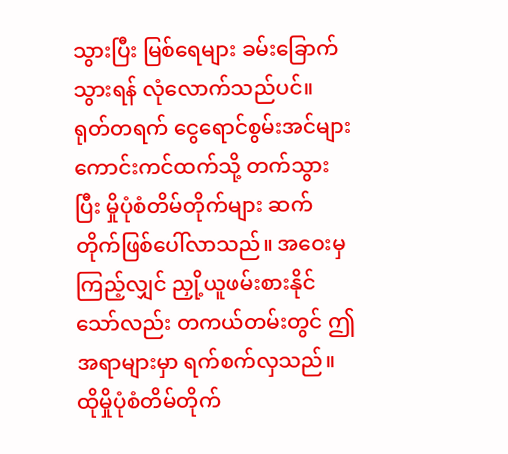သွားပြီး မြစ်ရေများ ခမ်းခြောက်သွားရန် လုံလောက်သည်ပင်။
ရုတ်တရက် ငွေရောင်စွမ်းအင်များ ကောင်းကင်ထက်သို့ တက်သွားပြီး မှိုပုံစံတိမ်တိုက်များ ဆက်တိုက်ဖြစ်ပေါ်လာသည်။ အဝေးမှကြည့်လျှင် ညှို့ယူဖမ်းစားနိုင်သော်လည်း တကယ်တမ်းတွင် ဤအရာများမှာ ရက်စက်လှသည်။ ထိုမှိုပုံစံတိမ်တိုက်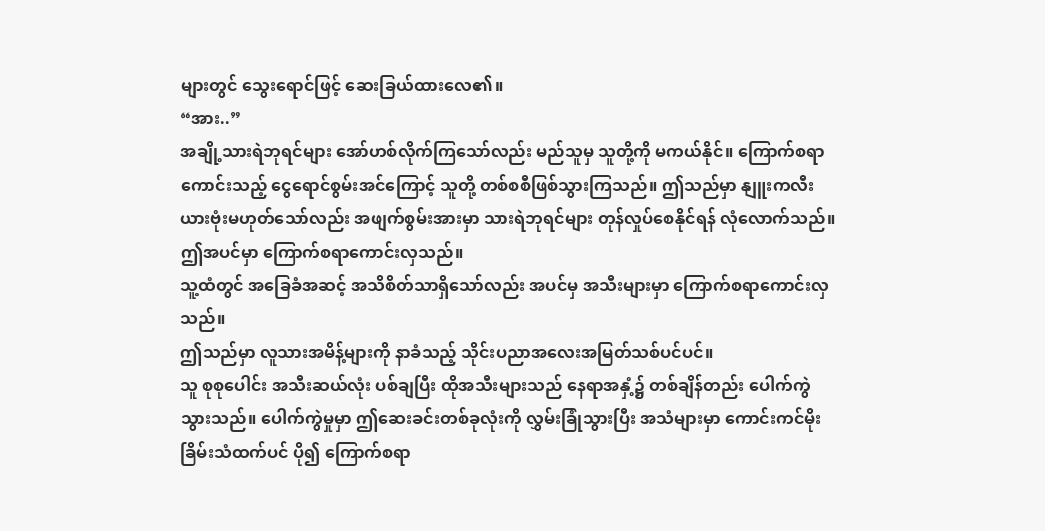များတွင် သွေးရောင်ဖြင့် ဆေးခြယ်ထားလေ၏။
“အား..”
အချို့သားရဲဘုရင်များ အော်ဟစ်လိုက်ကြသော်လည်း မည်သူမှ သူတို့ကို မကယ်နိုင်။ ကြောက်စရာကောင်းသည့် ငွေရောင်စွမ်းအင်ကြောင့် သူတို့ တစ်စစီဖြစ်သွားကြသည်။ ဤသည်မှာ နျူးကလီးယားဗုံးမဟုတ်သော်လည်း အဖျက်စွမ်းအားမှာ သားရဲဘုရင်များ တုန်လှုပ်စေနိုင်ရန် လုံလောက်သည်။
ဤအပင်မှာ ကြောက်စရာကောင်းလှသည်။
သူ့ထံတွင် အခြေခံအဆင့် အသိစိတ်သာရှိသော်လည်း အပင်မှ အသီးများမှာ ကြောက်စရာကောင်းလှသည်။
ဤသည်မှာ လူသားအမိန့်များကို နာခံသည့် သိုင်းပညာအလေးအမြတ်သစ်ပင်ပင်။
သူ စုစုပေါင်း အသီးဆယ်လုံး ပစ်ချပြီး ထိုအသီးများသည် နေရာအနှံ့၌ တစ်ချိန်တည်း ပေါက်ကွဲသွားသည်။ ပေါက်ကွဲမှုမှာ ဤဆေးခင်းတစ်ခုလုံးကို လွှမ်းခြုံသွားပြီး အသံများမှာ ကောင်းကင်မိုးခြိမ်းသံထက်ပင် ပို၍ ကြောက်စရာ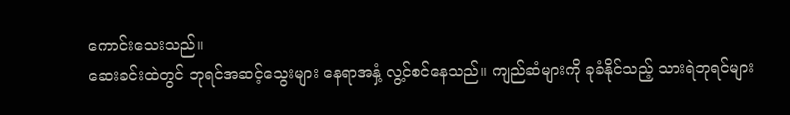ကောင်းသေးသည်။
ဆေးခင်းထဲတွင် ဘုရင်အဆင့်သွေးများ နေရာအနှံ့ လွ့င်စင်နေသည်။ ကျည်ဆံများကို ခုခံနိုင်သည့် သားရဲဘုရင်များ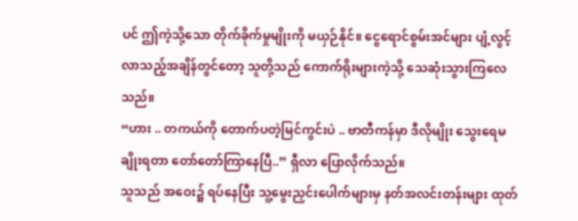ပင် ဤကဲ့သို့သော တိုက်ခိုက်မှုမျိုးကို မယှဉ်နိုင်။ ငွေရောင်စွမ်းအင်များ ပျံ့လွင့်လာသည့်အချိန်တွင်တော့ သူတို့သည် ကောက်ရိုးများကဲ့သို့ သေဆုံးသွားကြလေသည်။
“ဟား .. တကယ်ကို တောက်ပတဲ့မြင်ကွင်းပဲ .. ဗာတီကန်မှာ ဒီလိုမျိုး သွေးရေမချိုးရတာ တော်တော်ကြာနေပြီ..” ရှီလာ ပြောလိုက်သည်။
သူသည် အဝေး၌ ရပ်နေပြီး သူ့မွေးညှင်းပေါက်များမှ နတ်အလင်းတန်းများ ထုတ်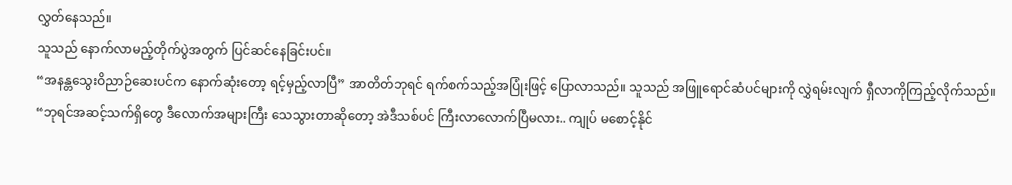လွှတ်နေသည်။
သူသည် နောက်လာမည့်တိုက်ပွဲအတွက် ပြင်ဆင်နေခြင်းပင်။
“အနန္တသွေးဝိညာဉ်ဆေးပင်က နောက်ဆုံးတော့ ရင့်မှည့်လာပြီ” အာတိတ်ဘုရင် ရက်စက်သည့်အပြုံးဖြင့် ပြောလာသည်။ သူသည် အဖြူရောင်ဆံပင်များကို လွှဲရမ်းလျက် ရှီလာကိုကြည့်လိုက်သည်။ “ဘုရင်အဆင့်သက်ရှိတွေ ဒီလောက်အများကြီး သေသွားတာဆိုတော့ အဲဒီသစ်ပင် ကြီးလာလောက်ပြီမလား.. ကျုပ် မစောင့်နိုင်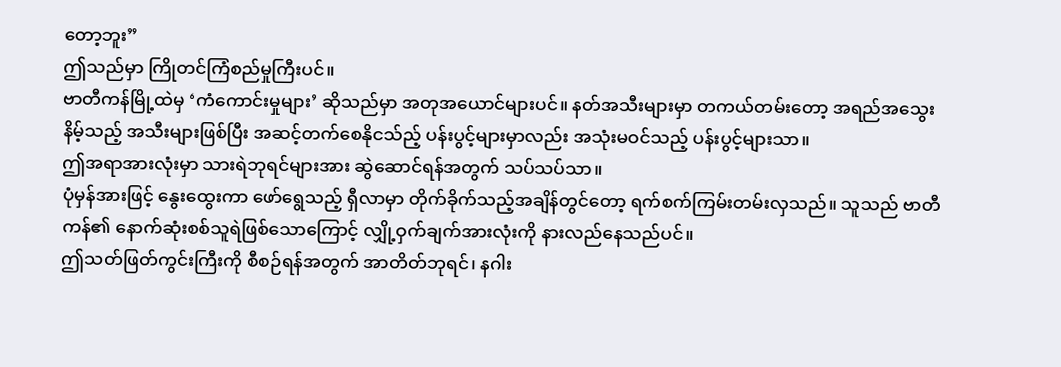တော့ဘူး”
ဤသည်မှာ ကြိုတင်ကြံစည်မှုကြီးပင်။
ဗာတီကန်မြို့ထဲမှ ‘ကံကောင်းမှုများ’ ဆိုသည်မှာ အတုအယောင်များပင်။ နတ်အသီးများမှာ တကယ်တမ်းတော့ အရည်အသွေးနိမ့်သည့် အသီးများဖြစ်ပြီး အဆင့်တက်စေနိုငသ်ည့် ပန်းပွင့်များမှာလည်း အသုံးမဝင်သည့် ပန်းပွင့်များသာ။
ဤအရာအားလုံးမှာ သားရဲဘုရင်များအား ဆွဲဆောင်ရန်အတွက် သပ်သပ်သာ။
ပုံမှန်အားဖြင့် နွေးထွေးကာ ဖော်ရွေသည့် ရှီလာမှာ တိုက်ခိုက်သည့်အချိန်တွင်တော့ ရက်စက်ကြမ်းတမ်းလှသည်။ သူသည် ဗာတီကန်၏ နောက်ဆုံးစစ်သူရဲဖြစ်သောကြောင့် လျှို့ဝှက်ချက်အားလုံးကို နားလည်နေသည်ပင်။
ဤသတ်ဖြတ်ကွင်းကြီးကို စီစဉ်ရန်အတွက် အာတိတ်ဘုရင်၊ နဂါး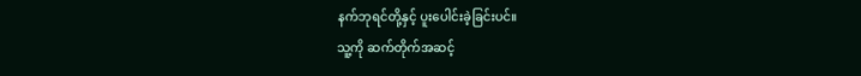နက်ဘုရင်တို့နှင့် ပူးပေါင်းခဲ့ခြင်းပင်။
သူ့ကို ဆက်တိုက်အဆင့်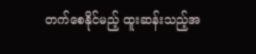တက်စေနိုင်မည့် ထူးဆန်းသည့်အ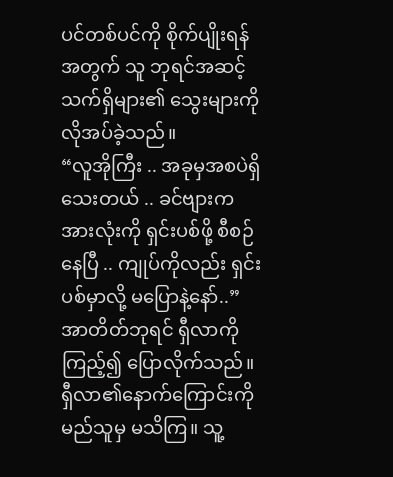ပင်တစ်ပင်ကို စိုက်ပျိုးရန်အတွက် သူ ဘုရင်အဆင့်သက်ရှိများ၏ သွေးများကို လိုအပ်ခဲ့သည်။
“လူအိုကြီး .. အခုမှအစပဲရှိသေးတယ် .. ခင်ဗျားက အားလုံးကို ရှင်းပစ်ဖို့ စီစဉ်နေပြီ .. ကျုပ်ကိုလည်း ရှင်းပစ်မှာလို့ မပြောနဲ့နော်..”
အာတိတ်ဘုရင် ရှီလာကို ကြည့်၍ ပြောလိုက်သည်။
ရှီလာ၏နောက်ကြောင်းကို မည်သူမှ မသိကြ။ သူ့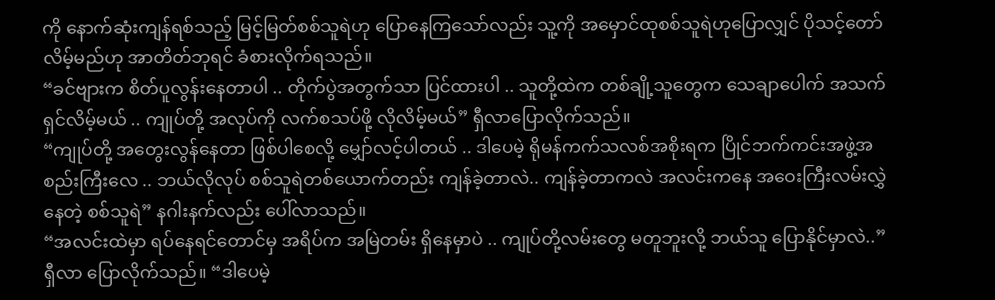ကို နောက်ဆုံးကျန်ရစ်သည့် မြင့်မြတ်စစ်သူရဲဟု ပြောနေကြသော်လည်း သူ့ကို အမှောင်ထုစစ်သူရဲဟုပြောလျှင် ပိုသင့်တော်လိမ့်မည်ဟု အာတိတ်ဘုရင် ခံစားလိုက်ရသည်။
“ခင်ဗျားက စိတ်ပူလွန်းနေတာပါ .. တိုက်ပွဲအတွက်သာ ပြင်ထားပါ .. သူတို့ထဲက တစ်ချို့သူတွေက သေချာပေါက် အသက်ရှင်လိမ့်မယ် .. ကျုပ်တို့ အလုပ်ကို လက်စသပ်ဖို့ လိုလိမ့်မယ်” ရှီလာပြောလိုက်သည်။
“ကျုပ်တို့ အတွေးလွန်နေတာ ဖြစ်ပါစေလို့ မျှော်လင့်ပါတယ် .. ဒါပေမဲ့ ရိုမန်ကက်သလစ်အစိုးရက ပြိုင်ဘက်ကင်းအဖွဲ့အစည်းကြီးလေ .. ဘယ်လိုလုပ် စစ်သူရဲတစ်ယောက်တည်း ကျန်ခဲ့တာလဲ.. ကျန်ခဲ့တာကလဲ အလင်းကနေ အဝေးကြီးလမ်းလွှဲနေတဲ့ စစ်သူရဲ” နဂါးနက်လည်း ပေါ်လာသည်။
“အလင်းထဲမှာ ရပ်နေရင်တောင်မှ အရိပ်က အမြဲတမ်း ရှိနေမှာပဲ .. ကျုပ်တို့လမ်းတွေ မတူဘူးလို့ ဘယ်သူ ပြောနိုင်မှာလဲ..” ရှီလာ ပြောလိုက်သည်။ “ဒါပေမဲ့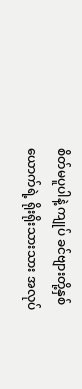စိတ်မပူပါနဲ့ ကျုပ် ခင်ဗျားတို့နှစ်ယောက်ရဲ့ ရိုးရိုးသားသား အလုပ်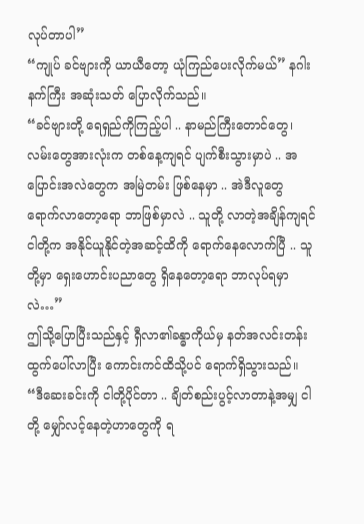လုပ်တာပါ”
“ကျုပ် ခင်ဗျားကို ယာယီတော့ ယုံကြည်ပေးလိုက်မယ်” နဂါးနက်ကြီး အဆုံးသတ် ပြောလိုက်သည်။
“ခင်ဗျားတို့ ရေရှည်ကိုကြည့်ပါ .. နာမည်ကြီးတောင်တွေ၊ လမ်းတွေအားလုံးက တစ်နေ့ကျရင် ပျက်စီးသွားမှာပဲ .. အပြောင်းအလဲတွေက အမြဲတမ်း ဖြစ်နေမှာ .. အဲဒီလူတွေ ရောက်လာတော့ရော ဘာဖြစ်မှာလဲ .. သူတို့ လာတဲ့အချိန်ကျရင် ငါတို့က အနိုင်ယူနိုင်တဲ့အဆင့်ထိကို ရောက်နေလောက်ပြီ .. သူတို့မှာ ရှေးဟောင်းပညာတွေ ရှိနေတော့ရော ဘာလုပ်ရမှာလဲ…”
ဤသို့ပြောပြီးသည်နှင့် ရှီလာ၏ခန္ဓာကိုယ်မှ နတ်အလင်းတန်းထွက်ပေါ်လာပြီး ကောင်းကင်ထိသို့ပင် ရောက်ရှိသွားသည်။
“ဒီဆေးခင်းကို ငါတို့ပိုင်တာ .. ချိတ်စည်းပွင့်လာတာနဲ့အမျှ ငါတို့ မျှော်လင့်နေတဲ့ဟာတွေကို ရ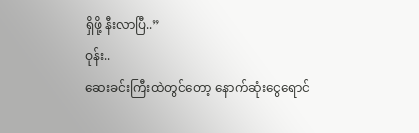ရှိဖို့ နီးလာပြီ..”
ဝုန်း..
ဆေးခင်းကြီးထဲတွင်တော့ နောက်ဆုံးငွေရောင်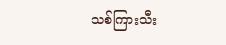သစ်ကြားသီး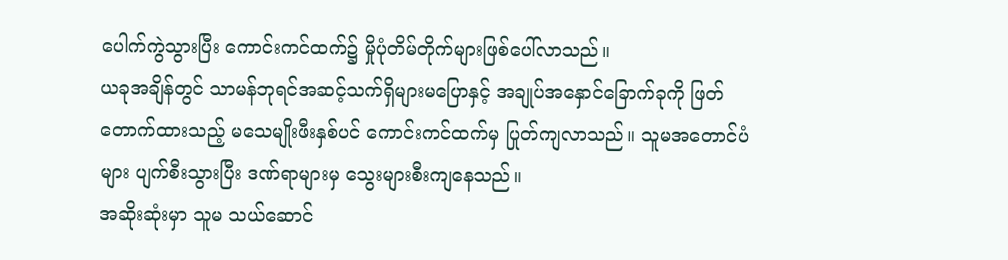ပေါက်ကွဲသွားပြီး ကောင်းကင်ထက်၌ မှိုပုံတိမ်တိုက်များဖြစ်ပေါ်လာသည်။
ယခုအချိန်တွင် သာမန်ဘုရင်အဆင့်သက်ရှိများမပြောနှင့် အချုပ်အနှောင်ခြောက်ခုကို ဖြတ်တောက်ထားသည့် မသေမျိုးဖီးနှစ်ပင် ကောင်းကင်ထက်မှ ပြုတ်ကျလာသည်။ သူမအတောင်ပံများ ပျက်စီးသွားပြီး ဒဏ်ရာများမှ သွေးများစီးကျနေသည်။
အဆိုးဆုံးမှာ သူမ သယ်ဆောင်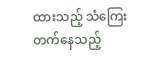ထားသည့် သံကြေးတက်နေသည့်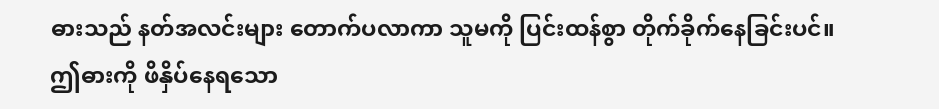ဓားသည် နတ်အလင်းများ တောက်ပလာကာ သူမကို ပြင်းထန်စွာ တိုက်ခိုက်နေခြင်းပင်။
ဤဓားကို ဖိနှိပ်နေရသော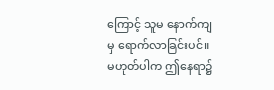ကြောင့် သူမ နောက်ကျမှ ရောက်လာခြင်းပင်။ မဟုတ်ပါက ဤနေရာ၌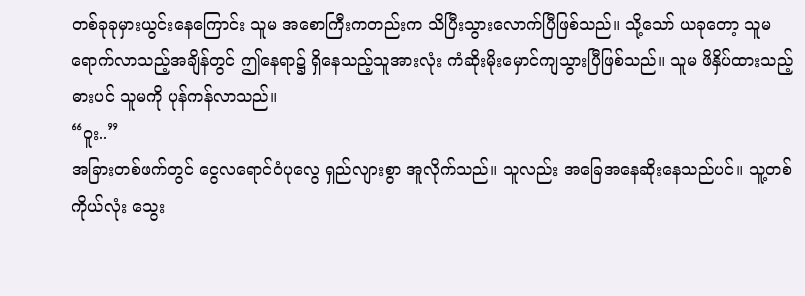တစ်ခုခုမှားယွင်းနေကြောင်း သူမ အစောကြီးကတည်းက သိပြီးသွားလောက်ပြီဖြစ်သည်။ သို့သော် ယခုတော့ သူမ ရောက်လာသည့်အချိန်တွင် ဤနေရာ၌ ရှိနေသည့်သူအားလုံး ကံဆိုးမိုးမှောင်ကျသွားပြီဖြစ်သည်။ သူမ ဖိနှိပ်ထားသည့် ဓားပင် သူမကို ပုန်ကန်လာသည်။
“ဝူး..”
အခြားတစ်ဖက်တွင် ငွေလရောင်ဝံပုလွေ ရှည်လျားစွာ အူလိုက်သည်။ သူလည်း အခြေအနေဆိုးနေသည်ပင်။ သူ့တစ်ကိုယ်လုံး သွေး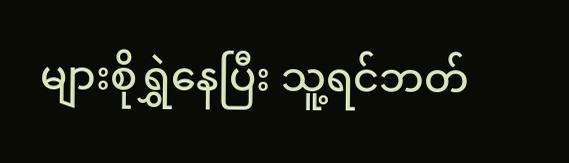များစိုရွှဲနေပြီး သူ့ရင်ဘတ်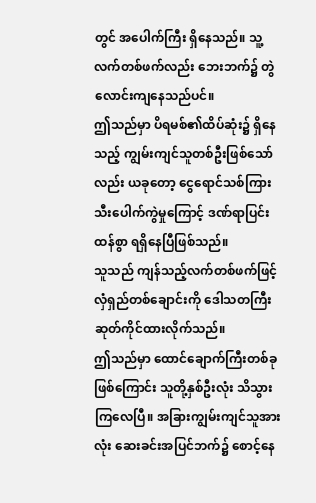တွင် အပေါက်ကြီး ရှိနေသည်။ သူ့လက်တစ်ဖက်လည်း ဘေးဘက်၌ တွဲလောင်းကျနေသည်ပင်။
ဤသည်မှာ ပိရမစ်၏ထိပ်ဆုံး၌ ရှိနေသည့် ကျွမ်းကျင်သူတစ်ဦးဖြစ်သော်လည်း ယခုတော့ ငွေရောင်သစ်ကြားသီးပေါက်ကွဲမှုကြောင့် ဒဏ်ရာပြင်းထန်စွာ ရရှိနေပြီဖြစ်သည်။
သူသည် ကျန်သည့်လက်တစ်ဖက်ဖြင့် လှံရှည်တစ်ချောင်းကို ဒေါသတကြီး ဆုတ်ကိုင်ထားလိုက်သည်။
ဤသည်မှာ ထောင်ချောက်ကြီးတစ်ခုဖြစ်ကြောင်း သူတို့နှစ်ဦးလုံး သိသွားကြလေပြီ။ အခြားကျွမ်းကျင်သူအားလုံး ဆေးခင်းအပြင်ဘက်၌ စောင့်နေ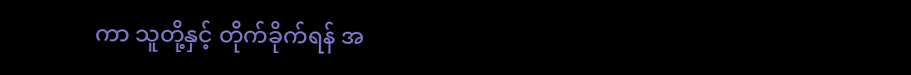ကာ သူတို့နှင့် တိုက်ခိုက်ရန် အ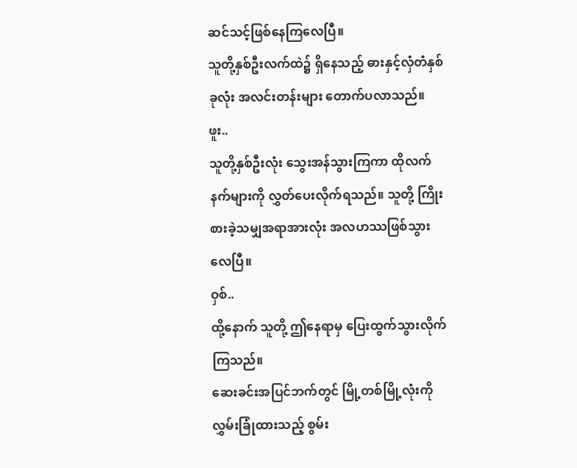ဆင်သင့်ဖြစ်နေကြလေပြီ။
သူတို့နှစ်ဦးလက်ထဲ၌ ရှိနေသည့် ဓားနှင့်လှံတံနှစ်ခုလုံး အလင်းတန်းများ တောက်ပလာသည်။
ဖူး..
သူတို့နှစ်ဦးလုံး သွေးအန်သွားကြကာ ထိုလက်နက်များကို လွှတ်ပေးလိုက်ရသည်။ သူတို့ ကြိုးစားခဲ့သမျှအရာအားလုံး အလဟဿဖြစ်သွားလေပြီ။
ဝှစ်..
ထို့နောက် သူတို့ ဤနေရာမှ ပြေးထွက်သွားလိုက်ကြသည်။
ဆေးခင်းအပြင်ဘက်တွင် မြို့တစ်မြို့လုံးကို လွှမ်းခြုံထားသည့် စွမ်း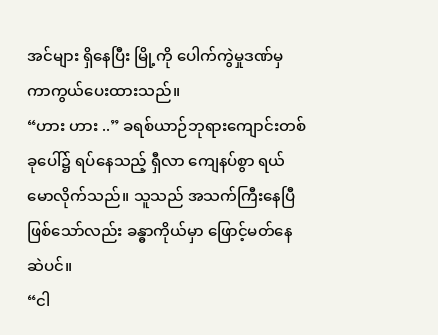အင်များ ရှိနေပြီး မြို့ကို ပေါက်ကွဲမှုဒဏ်မှ ကာကွယ်ပေးထားသည်။
“ဟား ဟား ..” ခရစ်ယာဉ်ဘုရားကျောင်းတစ်ခုပေါ်၌ ရပ်နေသည့် ရှီလာ ကျေနပ်စွာ ရယ်မောလိုက်သည်။ သူသည် အသက်ကြီးနေပြီဖြစ်သော်လည်း ခန္ဓာကိုယ်မှာ ဖြောင့်မတ်နေဆဲပင်။
“ငါ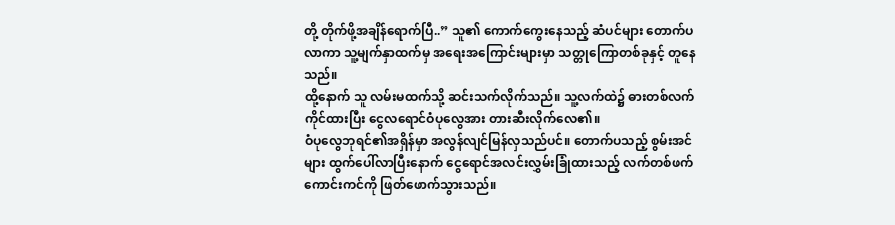တို့ တိုက်ဖို့အချိန်ရောက်ပြီ..” သူ၏ ကောက်ကွေးနေသည့် ဆံပင်များ တောက်ပလာကာ သူ့မျက်နှာထက်မှ အရေးအကြောင်းများမှာ သတ္တုကြောတစ်ခုနှင့် တူနေသည်။
ထို့နောက် သူ လမ်းမထက်သို့ ဆင်းသက်လိုက်သည်။ သူ့လက်ထဲ၌ ဓားတစ်လက်ကိုင်ထားပြီး ငွေလရောင်ဝံပုလွေအား တားဆီးလိုက်လေ၏။
ဝံပုလွေဘုရင်၏အရှိန်မှာ အလွန်လျင်မြန်လှသည်ပင်။ တောက်ပသည့် စွမ်းအင်များ ထွက်ပေါ်လာပြီးနောက် ငွေရောင်အလင်းလွှမ်းခြုံထားသည့် လက်တစ်ဖက် ကောင်းကင်ကို ဖြတ်ဖောက်သွားသည်။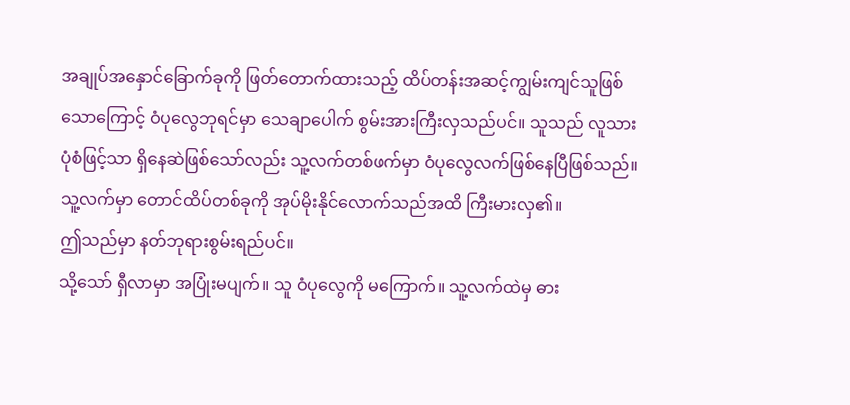အချုပ်အနှောင်ခြောက်ခုကို ဖြတ်တောက်ထားသည့် ထိပ်တန်းအဆင့်ကျွမ်းကျင်သူဖြစ်သောကြောင့် ဝံပုလွေဘုရင်မှာ သေချာပေါက် စွမ်းအားကြီးလှသည်ပင်။ သူသည် လူသားပုံစံဖြင့်သာ ရှိနေဆဲဖြစ်သော်လည်း သူ့လက်တစ်ဖက်မှာ ဝံပုလွေလက်ဖြစ်နေပြီဖြစ်သည်။ သူ့လက်မှာ တောင်ထိပ်တစ်ခုကို အုပ်မိုးနိုင်လောက်သည်အထိ ကြီးမားလှ၏။
ဤသည်မှာ နတ်ဘုရားစွမ်းရည်ပင်။
သို့သော် ရှီလာမှာ အပြုံးမပျက်။ သူ ဝံပုလွေကို မကြောက်။ သူ့လက်ထဲမှ ဓား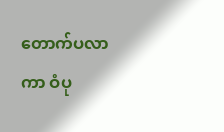တောက်ပလာကာ ဝံပု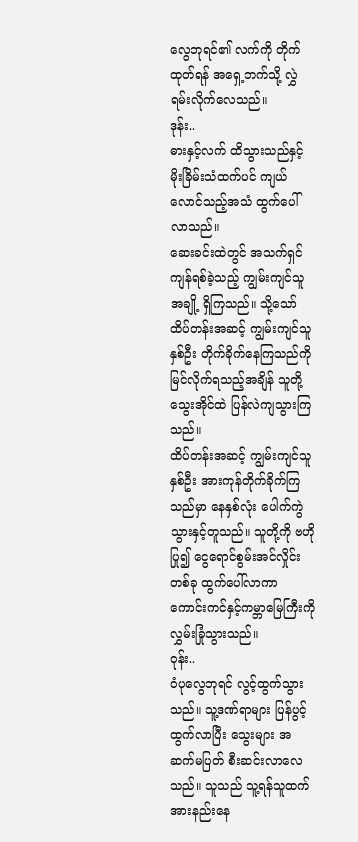လွေဘုရင်၏ လက်ကို တိုက်ထုတ်ရန် အရှေ့ဘက်သို့ လွှဲရမ်းလိုက်လေသည်။
ဒုန်း..
ဓားနှင့်လက် ထိသွားသည်နှင့် မိုးခြိမ်းသံထက်ပင် ကျယ်လောင်သည့်အသံ ထွက်ပေါ်လာသည်။
ဆေးခင်းထဲတွင် အသက်ရှင်ကျန်ရစ်ခဲ့သည့် ကျွမ်းကျင်သူအချို့ ရှိကြသည်။ သို့သော် ထိပ်တန်းအဆင့် ကျွမ်းကျင်သူနှစ်ဦး တိုက်ခိုက်နေကြသည်ကို မြင်လိုက်ရသည့်အချိန် သူတို့ သွေးအိုင်ထဲ ပြန်လဲကျသွားကြသည်။
ထိပ်တန်းအဆင့် ကျွမ်းကျင်သူနှစ်ဦး အားကုန်တိုက်ခိုက်ကြသည်မှာ နေနှစ်လုံး ပေါက်ကွဲသွားနှင့်တူသည်။ သူတို့ကို ဗဟိုပြု၍ ငွေရောင်စွမ်းအင်လှိုင်းတစ်ခု ထွက်ပေါ်လာကာ ကောင်းကင်နှင့်ကမ္ဘာမြေကြီးကို လွှမ်းခြုံသွားသည်။
ဝုန်း..
ဝံပုလွေဘုရင် လွင့်ထွက်သွားသည်။ သူ့ဒဏ်ရာများ ပြန်ပွင့်ထွက်လာပြီး သွေးများ အဆက်မပြတ် စီးဆင်းလာလေသည်။ သူသည် သူ့ရန်သူထက် အားနည်းနေ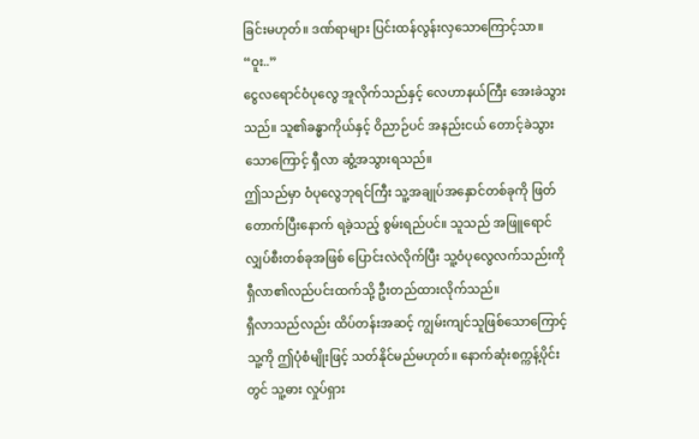ခြင်းမဟုတ်။ ဒဏ်ရာများ ပြင်းထန်လွန်းလှသောကြောင့်သာ။
“ဝူး..”
ငွေလရောင်ဝံပုလွေ အူလိုက်သည်နှင့် လေဟာနယ်ကြီး အေးခဲသွားသည်။ သူ၏ခန္ဓာကိုယ်နှင့် ဝိညာဉ်ပင် အနည်းငယ် တောင့်ခဲသွားသောကြောင့် ရှီလာ ဆွံ့အသွားရသည်။
ဤသည်မှာ ဝံပုလွေဘုရင်ကြီး သူ့အချုပ်အနှောင်တစ်ခုကို ဖြတ်တောက်ပြီးနောက် ရခဲ့သည့် စွမ်းရည်ပင်။ သူသည် အဖြူရောင်လျှပ်စီးတစ်ခုအဖြစ် ပြောင်းလဲလိုက်ပြီး သူ့ဝံပုလွေလက်သည်းကို ရှီလာ၏လည်ပင်းထက်သို့ ဦးတည်ထားလိုက်သည်။
ရှီလာသည်လည်း ထိပ်တန်းအဆင့် ကျွမ်းကျင်သူဖြစ်သောကြောင့် သူ့ကို ဤပုံစံမျိုးဖြင့် သတ်နိုင်မည်မဟုတ်။ နောက်ဆုံးစက္ကန့်ပိုင်းတွင် သူ့ဓား လှုပ်ရှား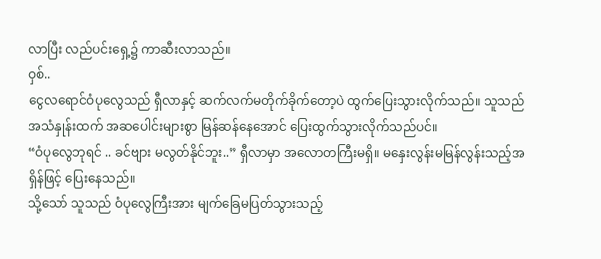လာပြီး လည်ပင်းရှေ့၌ ကာဆီးလာသည်။
ဝှစ်..
ငွေလရောင်ဝံပုလွေသည် ရှီလာနှင့် ဆက်လက်မတိုက်ခိုက်တော့ပဲ ထွက်ပြေးသွားလိုက်သည်။ သူသည် အသံနှုန်းထက် အဆပေါင်းများစွာ မြန်ဆန်နေအောင် ပြေးထွက်သွားလိုက်သည်ပင်။
“ဝံပုလွေဘုရင် .. ခင်ဗျား မလွတ်နိုင်ဘူး..” ရှီလာမှာ အလောတကြီးမရှိ။ မနှေးလွန်းမမြန်လွန်းသည့်အရှိန်ဖြင့် ပြေးနေသည်။
သို့သော် သူသည် ဝံပုလွေကြီးအား မျက်ခြေမပြတ်သွားသည့်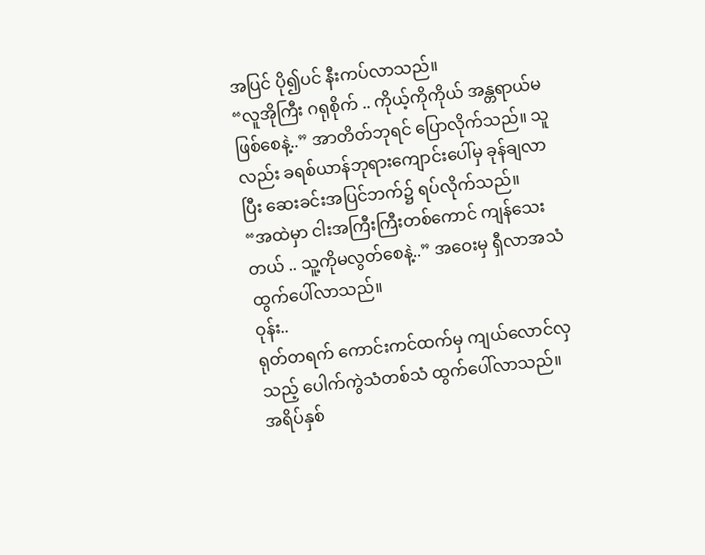အပြင် ပို၍ပင် နီးကပ်လာသည်။
“လူအိုကြီး ဂရုစိုက် .. ကိုယ့်ကိုကိုယ် အန္တရာယ်မဖြစ်စေနဲ့..” အာတိတ်ဘုရင် ပြောလိုက်သည်။ သူလည်း ခရစ်ယာန်ဘုရားကျောင်းပေါ်မှ ခုန်ချလာပြီး ဆေးခင်းအပြင်ဘက်၌ ရပ်လိုက်သည်။
“အထဲမှာ ငါးအကြီးကြီးတစ်ကောင် ကျန်သေးတယ် .. သူ့ကိုမလွတ်စေနဲ့..” အဝေးမှ ရှီလာအသံ ထွက်ပေါ်လာသည်။
ဝုန်း..
ရုတ်တရက် ကောင်းကင်ထက်မှ ကျယ်လောင်လှသည့် ပေါက်ကွဲသံတစ်သံ ထွက်ပေါ်လာသည်။
အရိပ်နှစ်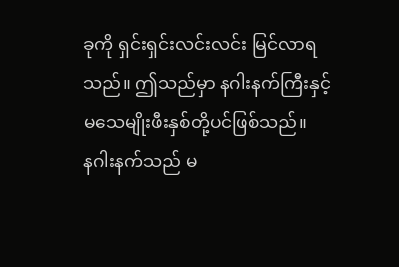ခုကို ရှင်းရှင်းလင်းလင်း မြင်လာရသည်။ ဤသည်မှာ နဂါးနက်ကြီးနှင့် မသေမျိုးဖီးနှစ်တို့ပင်ဖြစ်သည်။
နဂါးနက်သည် မ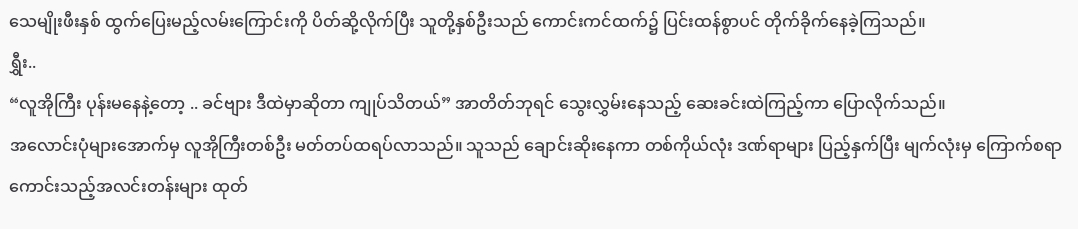သေမျိုးဖီးနှစ် ထွက်ပြေးမည့်လမ်းကြောင်းကို ပိတ်ဆို့လိုက်ပြီး သူတို့နှစ်ဦးသည် ကောင်းကင်ထက်၌ ပြင်းထန်စွာပင် တိုက်ခိုက်နေခဲ့ကြသည်။
ရွှီး..
“လူအိုကြီး ပုန်းမနေနဲ့တော့ .. ခင်ဗျား ဒီထဲမှာဆိုတာ ကျုပ်သိတယ်” အာတိတ်ဘုရင် သွေးလွှမ်းနေသည့် ဆေးခင်းထဲကြည့်ကာ ပြောလိုက်သည်။
အလောင်းပုံများအောက်မှ လူအိုကြီးတစ်ဦး မတ်တပ်ထရပ်လာသည်။ သူသည် ချောင်းဆိုးနေကာ တစ်ကိုယ်လုံး ဒဏ်ရာများ ပြည့်နှက်ပြီး မျက်လုံးမှ ကြောက်စရာကောင်းသည့်အလင်းတန်းများ ထုတ်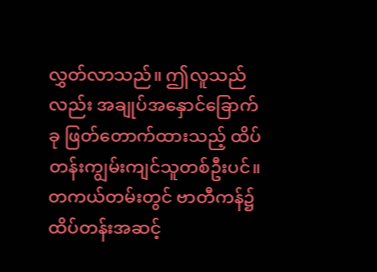လွှတ်လာသည်။ ဤလူသည်လည်း အချုပ်အနှောင်ခြောက်ခု ဖြတ်တောက်ထားသည့် ထိပ်တန်းကျွမ်းကျင်သူတစ်ဦးပင်။
တကယ်တမ်းတွင် ဗာတီကန်၌ ထိပ်တန်းအဆင့်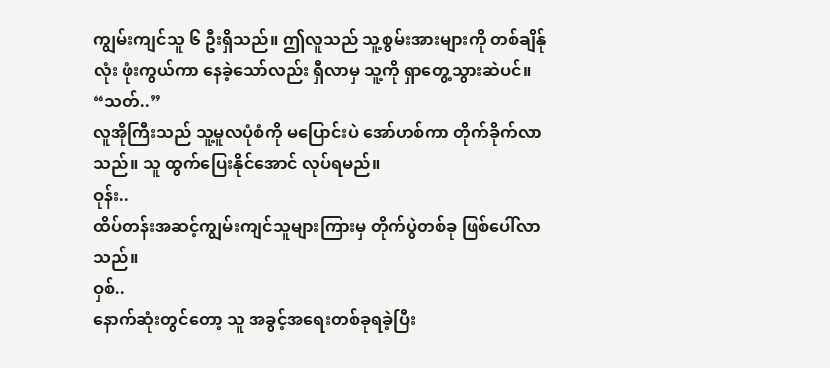ကျွမ်းကျင်သူ ၆ ဦးရှိသည်။ ဤလူသည် သူ့စွမ်းအားများကို တစ်ချိန်ုလုံး ဖုံးကွယ်ကာ နေခဲ့သော်လည်း ရှီလာမှ သူ့ကို ရှာတွေ့သွားဆဲပင်။
“သတ်..”
လူအိုကြီးသည် သူ့မူလပုံစံကို မပြောင်းပဲ အော်ဟစ်ကာ တိုက်ခိုက်လာသည်။ သူ ထွက်ပြေးနိုင်အောင် လုပ်ရမည်။
ဝုန်း..
ထိပ်တန်းအဆင့်ကျွမ်းကျင်သူများကြားမှ တိုက်ပွဲတစ်ခု ဖြစ်ပေါ်လာသည်။
ဝှစ်..
နောက်ဆုံးတွင်တော့ သူ အခွင့်အရေးတစ်ခုရခဲ့ပြီး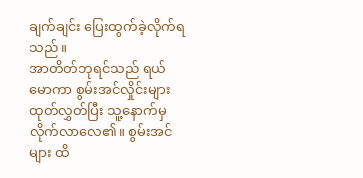ချက်ချင်း ပြေးထွက်ခဲ့လိုက်ရသည်။
အာတိတ်ဘုရင်သည် ရယ်မောကာ စွမ်းအင်လှိုင်းများ ထုတ်လွှတ်ပြီး သူ့နောက်မှ လိုက်လာလေ၏။ စွမ်းအင်များ ထိ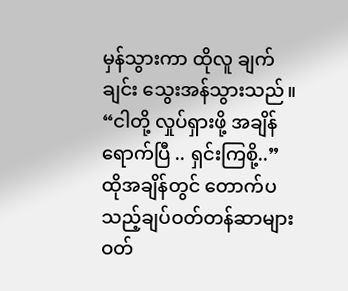မှန်သွားကာ ထိုလူ ချက်ချင်း သွေးအန်သွားသည်။
“ငါတို့ လှုပ်ရှားဖို့ အချိန်ရောက်ပြီ .. ရှင်းကြစို့..”
ထိုအချိန်တွင် တောက်ပသည့်ချပ်ဝတ်တန်ဆာများ ဝတ်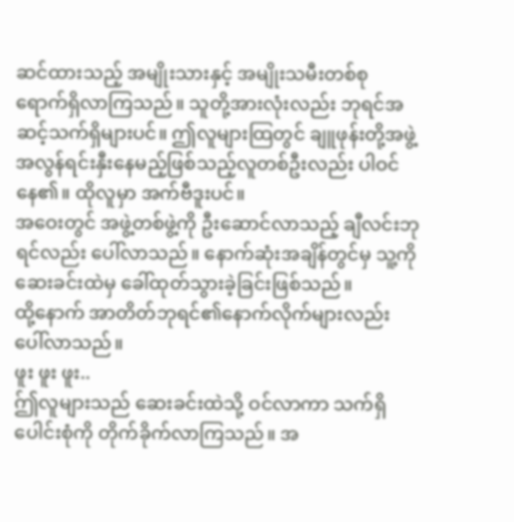ဆင်ထားသည့် အမျိုးသားနှင့် အမျိုးသမီးတစ်စု ရောက်ရှိလာကြသည်။ သူတို့အားလုံးလည်း ဘုရင်အဆင့်သက်ရှိများပင်။ ဤလူများထြတွင် ချူဖုန်းတို့အဖွဲ့ အလွန်ရင်းနှီးနေမည့်ဖြစ်သည့်လူတစ်ဦးလည်း ပါဝင်နေ၏။ ထိုလူမှာ အက်ဗီဒူးပင်။
အဝေးတွင် အဖွဲ့တစ်ဖွဲ့ကို ဦးဆောင်လာသည့် ချီလင်းဘုရင်လည်း ပေါ်လာသည်။ နောက်ဆုံးအချိန်တွင်မှ သူ့ကို ဆေးခင်းထဲမှ ခေါ်ထုတ်သွားခဲ့ခြင်းဖြစ်သည်။
ထို့နောက် အာတိတ်ဘုရင်၏နောက်လိုက်များလည်း ပေါ်လာသည်။
ဖူး ဖူး ဖူး..
ဤ်လူများသည် ဆေးခင်းထဲသို့ ဝင်လာကာ သက်ရှိပေါင်းစုံကို တိုက်ခိုက်လာကြသည်။ အ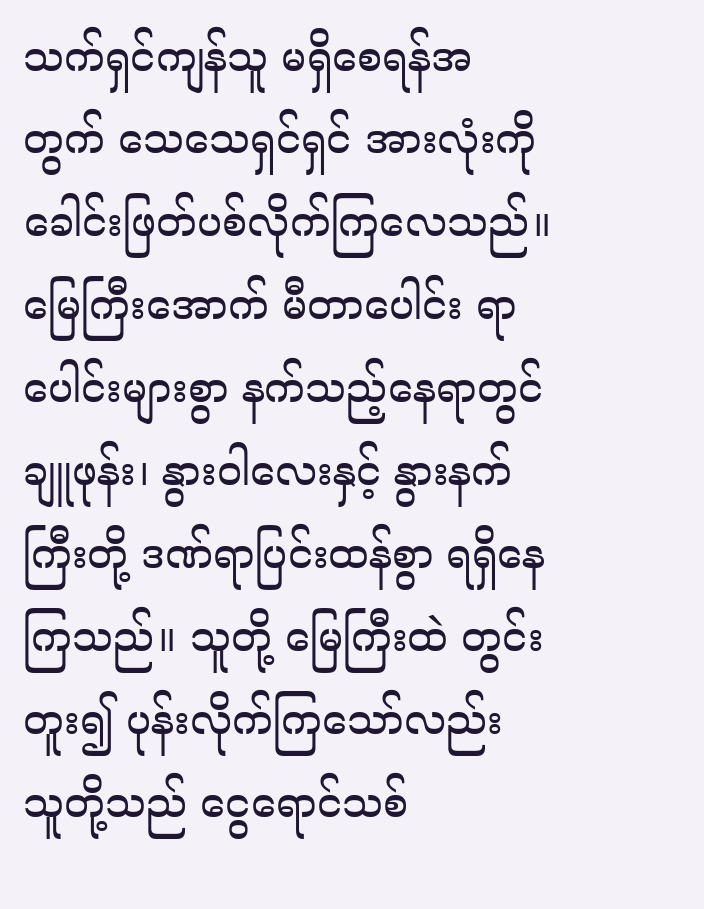သက်ရှင်ကျန်သူ မရှိစေရန်အတွက် သေသေရှင်ရှင် အားလုံးကို ခေါင်းဖြတ်ပစ်လိုက်ကြလေသည်။
မြေကြီးအောက် မီတာပေါင်း ရာပေါင်းများစွာ နက်သည့်နေရာတွင် ချူဖုန်း၊ နွားဝါလေးနှင့် နွားနက်ကြီးတို့ ဒဏ်ရာပြင်းထန်စွာ ရရှိနေကြသည်။ သူတို့ မြေကြီးထဲ တွင်းတူး၍ ပုန်းလိုက်ကြသော်လည်း သူတို့သည် ငွေရောင်သစ်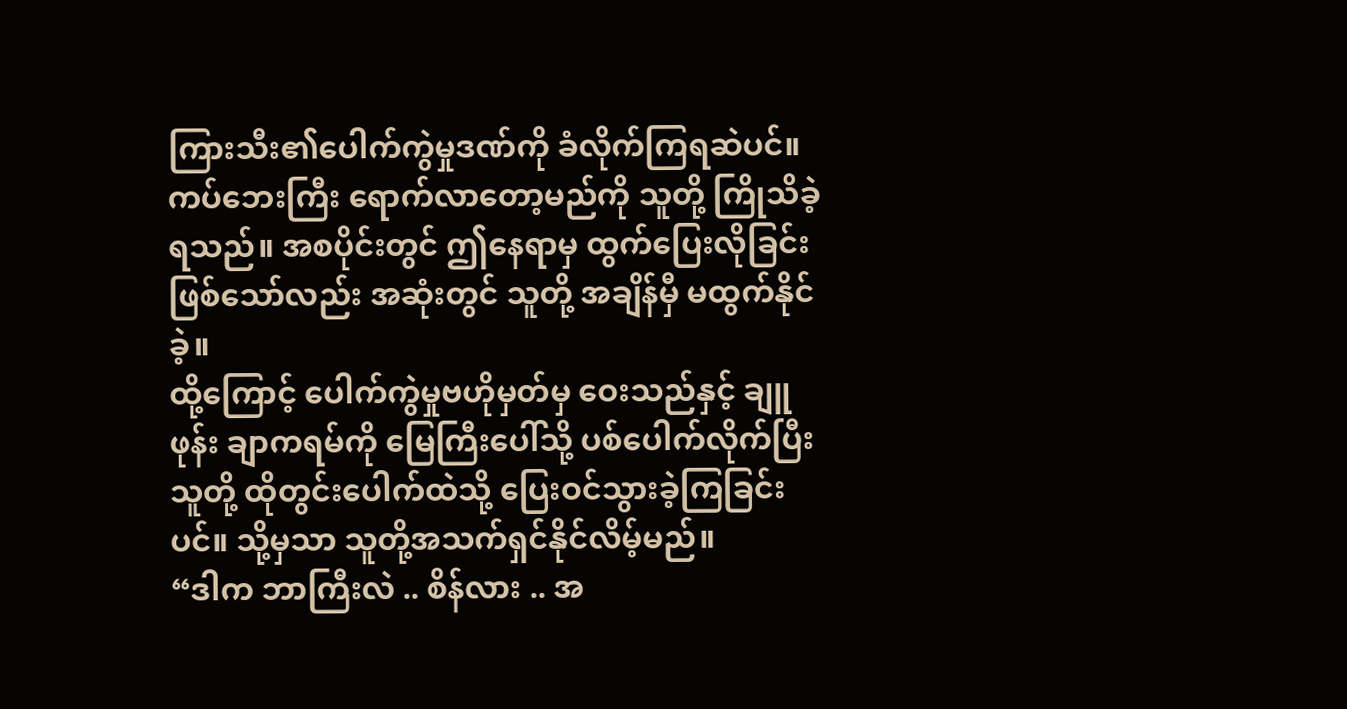ကြားသီး၏ပေါက်ကွဲမှုဒဏ်ကို ခံလိုက်ကြရဆဲပင်။
ကပ်ဘေးကြီး ရောက်လာတော့မည်ကို သူတို့ ကြိုသိခဲ့ရသည်။ အစပိုင်းတွင် ဤနေရာမှ ထွက်ပြေးလိုခြင်းဖြစ်သော်လည်း အဆုံးတွင် သူတို့ အချိန်မှီ မထွက်နိုင်ခဲ့။
ထို့ကြောင့် ပေါက်ကွဲမှုဗဟိုမှတ်မှ ဝေးသည်နှင့် ချူဖုန်း ချာကရမ်ကို မြေကြီးပေါ်သို့ ပစ်ပေါက်လိုက်ပြီး သူတို့ ထိုတွင်းပေါက်ထဲသို့ ပြေးဝင်သွားခဲ့ကြခြင်းပင်။ သို့မှသာ သူတို့အသက်ရှင်နိုင်လိမ့်မည်။
“ဒါက ဘာကြီးလဲ .. စိန်လား .. အ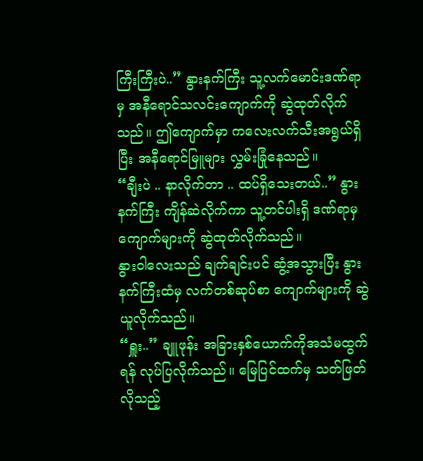ကြီးကြီးပဲ..” နွားနက်ကြီး သူ့လက်မောင်းဒဏ်ရာမှ အနီရောင်သလင်းကျောက်ကို ဆွဲထုတ်လိုက်သည်။ ဤကျောက်မှာ ကလေးလက်သီးအရွယ်ရှိပြီး အနီရောင်မြူများ လွှမ်းခြုံနေသည်။
“ချီးပဲ .. နာလိုက်တာ .. ထပ်ရှိသေးတယ်..” နွားနက်ကြီး ကျိန်ဆဲလိုက်ကာ သူ့တင်ပါးရှိ ဒဏ်ရာမှ ကျောက်များကို ဆွဲထုတ်လိုက်သည်။
နွားဝါလေးသည် ချက်ချင်းပင် ဆွံ့အသွားပြီး နွားနက်ကြီးထံမှ လက်တစ်ဆုပ်စာ ကျောက်များကို ဆွဲယူလိုက်သည်။
“ရှူး..” ချူဖုန်း အခြားနှစ်ယောက်ကိုအသံမထွက်ရန် လုပ်ပြလိုက်သည်။ မြေပြင်ထက်မှ သတ်ဖြတ်လိုသည့်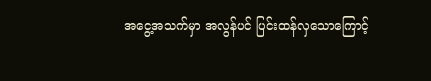အငွေ့အသက်မှာ အလွန်ပင် ပြင်းထန်လှသောကြောင့်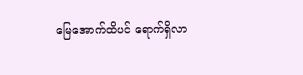မြေအောက်ထိပင် ရောက်ရှိလာ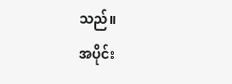သည်။
အပိုင်း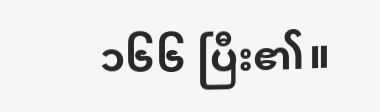၁၆၆ ပြီး၏။